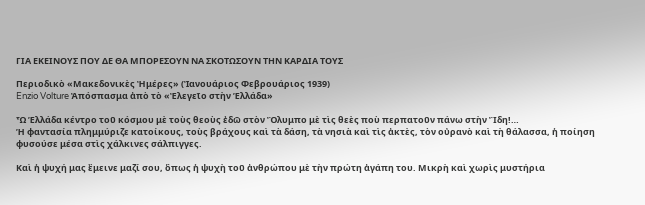ΓΙΑ ΕΚΕΙΝΟΥΣ ΠΟΥ ΔΕ ΘΑ ΜΠΟΡΕΣΟΥΝ ΝΑ ΣΚΟΤΩΣΟΥΝ ΤΗΝ ΚΑΡΔΙΑ ΤΟΥΣ

Περιοδικὸ «Μακεδονικὲς Ἠμέρες» (Ἰανουάριος Φεβρουάριος 1939)
Enzio Volture Ἀπόσπασμα ἀπὸ τὸ «Ἐλεγεῖο στὴν Ἑλλάδα»

Ὦ Ἑλλάδα κέντρο τοῦ κόσμου μὲ τοὺς θεοὺς ἐδῶ στὸν Ὂλυμπο μὲ τὶς θεὲς ποὺ περπατοῦν πάνω στὴν Ἲδη!…
Ἡ φαντασία πλημμύριζε κατοίκους, τοὺς βράχους καὶ τὰ δάση, τὰ νησιὰ καὶ τὶς ἀκτὲς, τὸν οὐρανὸ καὶ τὴ θάλασσα, ἡ ποίηση φυσούσε μέσα στὶς χάλκινες σάλπιγγες.

Καὶ ἡ ψυχή μας ἒμεινε μαζί σου, ὃπως ἡ ψυχὴ τοῦ ἀνθρώπου μὲ τὴν πρώτη ἀγάπη του. Μικρὴ καὶ χωρὶς μυστήρια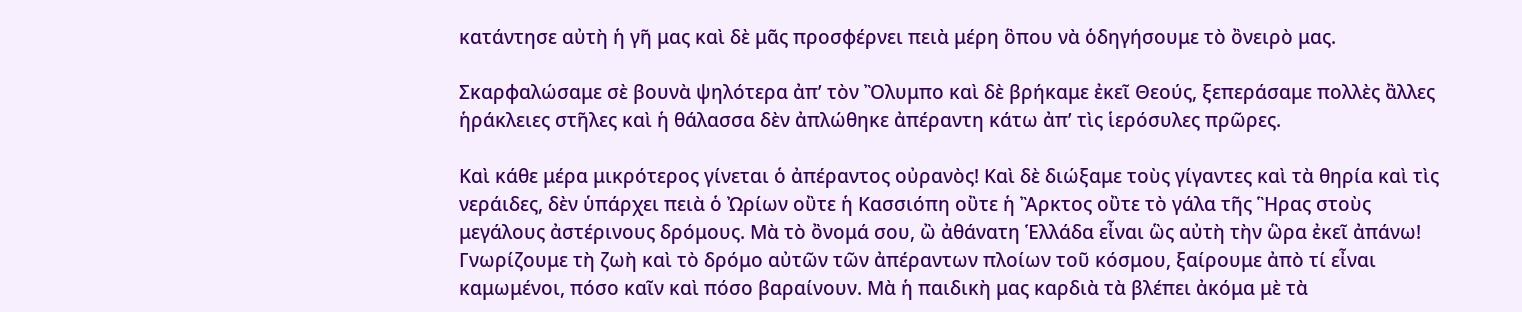κατάντησε αὐτὴ ἡ γῆ μας καὶ δὲ μᾶς προσφέρνει πειὰ μέρη ὃπου νὰ ὁδηγήσουμε τὸ ὂνειρὸ μας.

Σκαρφαλώσαμε σὲ βουνὰ ψηλότερα ἀπ’ τὸν Ὂλυμπο καὶ δὲ βρήκαμε ἐκεῖ Θεούς, ξεπεράσαμε πολλὲς ἂλλες ἡράκλειες στῆλες καὶ ἡ θάλασσα δὲν ἀπλώθηκε ἀπέραντη κάτω ἀπ’ τὶς ἱερόσυλες πρῶρες.

Καὶ κάθε μέρα μικρότερος γίνεται ὁ ἀπέραντος οὐρανὸς! Καὶ δὲ διώξαμε τοὺς γίγαντες καὶ τὰ θηρία καὶ τὶς νεράιδες, δὲν ὑπάρχει πειὰ ὁ Ὠρίων οὒτε ἡ Κασσιόπη οὒτε ἡ Ἂρκτος οὒτε τὸ γάλα τῆς Ἣρας στοὺς μεγάλους ἀστέρινους δρόμους. Μὰ τὸ ὂνομά σου, ὢ ἀθάνατη Ἑλλάδα εἶναι ὣς αὐτὴ τὴν ὣρα ἐκεῖ ἀπάνω! Γνωρίζουμε τὴ ζωὴ καὶ τὸ δρόμο αὐτῶν τῶν ἀπέραντων πλοίων τοῦ κόσμου, ξαίρουμε ἀπὸ τί εἶναι καμωμένοι, πόσο καῖν καὶ πόσο βαραίνουν. Μὰ ἡ παιδικὴ μας καρδιὰ τὰ βλέπει ἀκόμα μὲ τὰ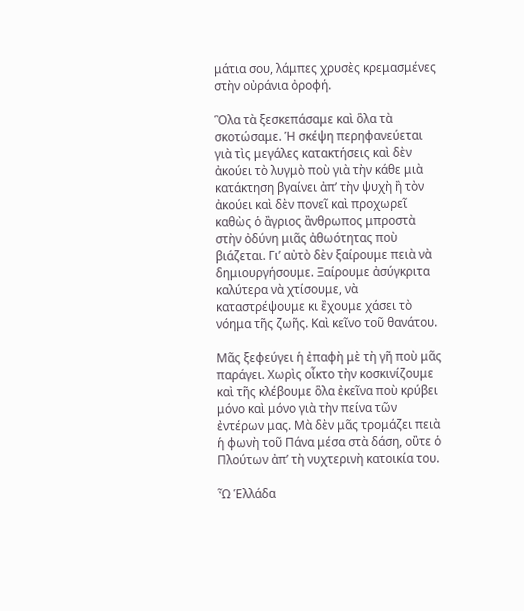μάτια σου, λάμπες χρυσὲς κρεμασμένες στὴν οὐράνια ὀροφή.

Ὃλα τὰ ξεσκεπάσαμε καὶ ὃλα τὰ σκοτώσαμε. Ἡ σκέψη περηφανεύεται γιὰ τὶς μεγάλες κατακτήσεις καὶ δὲν ἀκούει τὸ λυγμὸ ποὺ γιὰ τὴν κάθε μιὰ κατάκτηση βγαίνει ἀπ’ τὴν ψυχὴ ἢ τὸν ἀκούει καὶ δὲν πονεῖ καὶ προχωρεῖ καθὼς ὁ ἂγριος ἂνθρωπος μπροστὰ στὴν ὀδύνη μιᾶς ἀθωότητας ποὺ βιάζεται. Γι’ αὐτὸ δὲν ξαίρουμε πειὰ νὰ δημιουργήσουμε. Ξαίρουμε ἀσύγκριτα καλύτερα νὰ χτίσουμε, νὰ καταστρέψουμε κι ἒχουμε χάσει τὸ νόημα τῆς ζωῆς. Καὶ κεῖνο τοῦ θανάτου.

Μᾶς ξεφεύγει ἡ ἐπαφὴ μὲ τὴ γῆ ποὺ μᾶς παράγει. Χωρὶς οἶκτο τὴν κοσκινίζουμε καὶ τῆς κλέβουμε ὃλα ἐκεῖνα ποὺ κρύβει μόνο καὶ μόνο γιὰ τὴν πείνα τῶν ἐντέρων μας. Μὰ δὲν μᾶς τρομάζει πειὰ ἡ φωνὴ τοῦ Πάνα μέσα στὰ δάση, οὒτε ὁ Πλούτων ἀπ’ τὴ νυχτερινὴ κατοικία του.

Ὦ Ἑλλάδα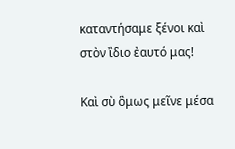καταντήσαμε ξένοι καὶ στὸν ἲδιο ἐαυτό μας!

Καὶ σὺ ὃμως μεῖνε μέσα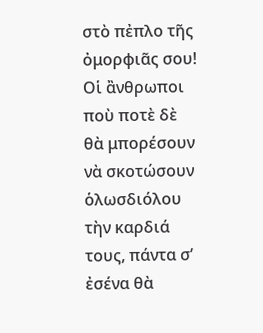στὸ πἐπλο τῆς ὀμορφιᾶς σου!
Οἱ ἂνθρωποι ποὺ ποτὲ δὲ θὰ μπορέσουν νὰ σκοτώσουν ὁλωσδιόλου τὴν καρδιά τους, πάντα σ’ ἐσένα θὰ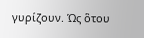γυρίζουν. Ὡς ὃτου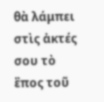θὰ λάμπει στὶς ἀκτές σου τὸ ἒπος τοῦ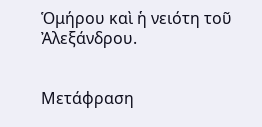Ὁμήρου καὶ ἡ νειότη τοῦ Ἀλεξάνδρου.


Μετάφραση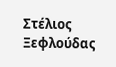Στέλιος Ξεφλούδας